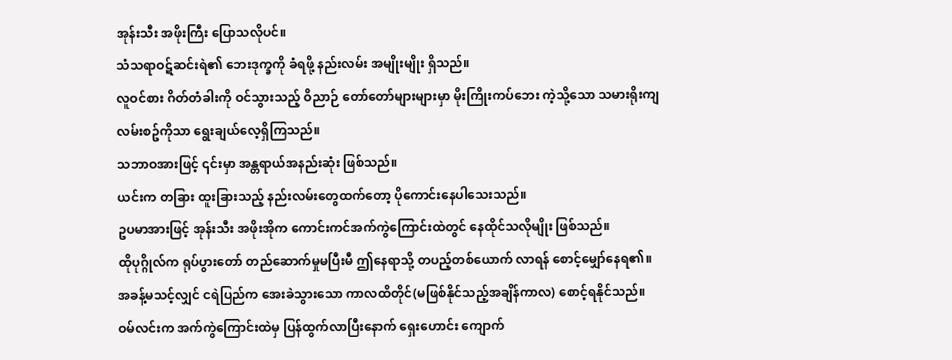အုန်းသီး အဖိုးကြီး ပြောသလိုပင်။
သံသရာဝဋ်ဆင်းရဲ၏ ဘေးဒုက္ခကို ခံရဖို့ နည်းလမ်း အမျိုးမျိုး ရှိသည်။
လူဝင်စား ဂိတ်တံခါးကို ဝင်သွားသည့် ဝိညာဉ် တော်တော်များများမှာ မိုးကြိုးကပ်ဘေး ကဲ့သို့သော သမားရိုးကျ လမ်းစဥ်ကိုသာ ရွေးချယ်လေ့ရှိကြသည်။
သဘာဝအားဖြင့် ၎င်းမှာ အန္တရာယ်အနည်းဆုံး ဖြစ်သည်။
ယင်းက တခြား ထူးခြားသည့် နည်းလမ်းတွေထက်တော့ ပိုကောင်းနေပါသေးသည်။
ဥပမာအားဖြင့် အုန်းသီး အဖိုးအိုက ကောင်းကင်အက်ကွဲကြောင်းထဲတွင် နေထိုင်သလိုမျိုး ဖြစ်သည်။
ထိုပုဂ္ဂိုလ်က ရုပ်ပွားတော် တည်ဆောက်မှုမပြီးမီ ဤနေရာသို့ တပည့်တစ်ယောက် လာရန် စောင့်မျှော်နေရ၏။
အခန့်မသင့်လျှင် ငရဲပြည်က အေးခဲသွားသော ကာလထိတိုင်(မဖြစ်နိုင်သည့်အချိန်ကာလ) စောင့်ရနိုင်သည်။
ဝမ်လင်းက အက်ကွဲကြောင်းထဲမှ ပြန်ထွက်လာပြီးနောက် ရှေးဟောင်း ကျောက်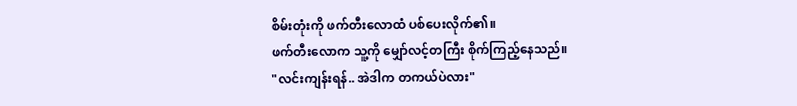စိမ်းတုံးကို ဖက်တီးလောထံ ပစ်ပေးလိုက်၏။
ဖက်တီးလောက သူ့ကို မျှော်လင့်တကြီး စိုက်ကြည့်နေသည်။
"လင်းကျန်းရန်.. အဲဒါက တကယ်ပဲလား"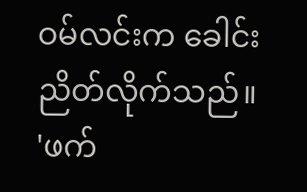ဝမ်လင်းက ခေါင်းညိတ်လိုက်သည်။
'ဖက်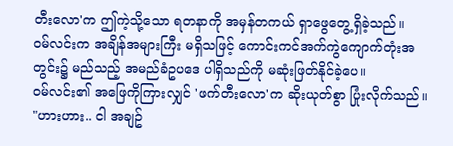တီးလော'က ဤကဲ့သို့သော ရတနာကို အမှန်တကယ် ရှာဖွေတွေ့ရှိခဲ့သည်။
ဝမ်လင်းက အချိန်အများကြီး မရှိသဖြင့် ကောင်းကင်အက်ကွဲကျောက်တုံးအတွင်း၌ မည်သည့် အမည်ခံဥပဒေ ပါရှိသည်ကို မဆုံးဖြတ်နိုင်ခဲ့ပေ။
ဝမ်လင်း၏ အဖြေကိုကြားလျှင် 'ဖက်တီးလော'က ဆိုးယုတ်စွာ ပြုံးလိုက်သည်။
"ဟားဟား.. ငါ အချဥ်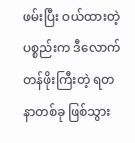ဖမ်းပြီး ဝယ်ထားတဲ့ ပစ္စည်းက ဒီလောက်တန်ဖိုးကြီးတဲ့ ရတနာတစ်ခု ဖြစ်သွား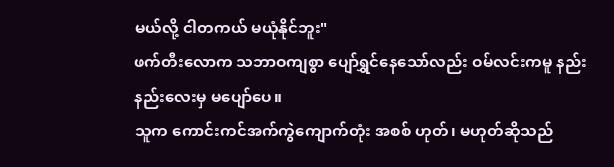မယ်လို့ ငါတကယ် မယုံနိုင်ဘူး"
ဖက်တီးလောက သဘာဝကျစွာ ပျော်ရွှင်နေသော်လည်း ဝမ်လင်းကမူ နည်းနည်းလေးမှ မပျော်ပေ။
သူက ကောင်းကင်အက်ကွဲကျောက်တုံး အစစ် ဟုတ်၊ မဟုတ်ဆိုသည်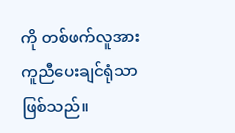ကို တစ်ဖက်လူအား ကူညီပေးချင်ရုံသာ ဖြစ်သည်။